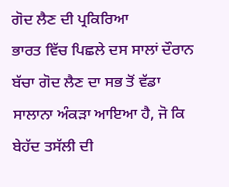ਗੋਦ ਲੈਣ ਦੀ ਪ੍ਰਕਿਰਿਆ
ਭਾਰਤ ਵਿੱਚ ਪਿਛਲੇ ਦਸ ਸਾਲਾਂ ਦੌਰਾਨ ਬੱਚਾ ਗੋਦ ਲੈਣ ਦਾ ਸਭ ਤੋਂ ਵੱਡਾ ਸਾਲਾਨਾ ਅੰਕੜਾ ਆਇਆ ਹੈ, ਜੋ ਕਿ ਬੇਹੱਦ ਤਸੱਲੀ ਦੀ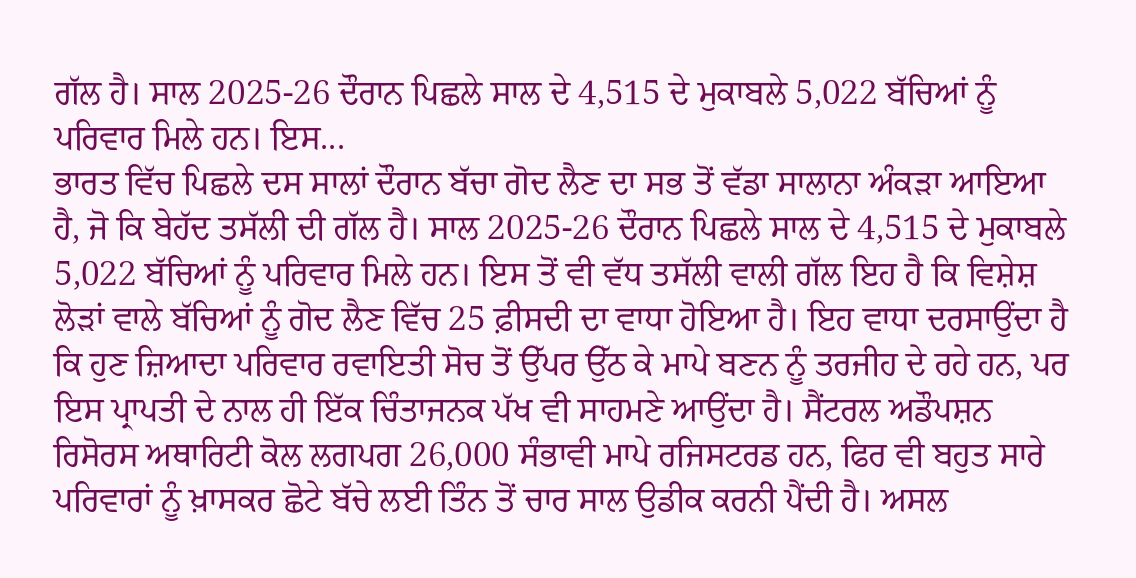ਗੱਲ ਹੈ। ਸਾਲ 2025-26 ਦੌਰਾਨ ਪਿਛਲੇ ਸਾਲ ਦੇ 4,515 ਦੇ ਮੁਕਾਬਲੇ 5,022 ਬੱਚਿਆਂ ਨੂੰ ਪਰਿਵਾਰ ਮਿਲੇ ਹਨ। ਇਸ...
ਭਾਰਤ ਵਿੱਚ ਪਿਛਲੇ ਦਸ ਸਾਲਾਂ ਦੌਰਾਨ ਬੱਚਾ ਗੋਦ ਲੈਣ ਦਾ ਸਭ ਤੋਂ ਵੱਡਾ ਸਾਲਾਨਾ ਅੰਕੜਾ ਆਇਆ ਹੈ, ਜੋ ਕਿ ਬੇਹੱਦ ਤਸੱਲੀ ਦੀ ਗੱਲ ਹੈ। ਸਾਲ 2025-26 ਦੌਰਾਨ ਪਿਛਲੇ ਸਾਲ ਦੇ 4,515 ਦੇ ਮੁਕਾਬਲੇ 5,022 ਬੱਚਿਆਂ ਨੂੰ ਪਰਿਵਾਰ ਮਿਲੇ ਹਨ। ਇਸ ਤੋਂ ਵੀ ਵੱਧ ਤਸੱਲੀ ਵਾਲੀ ਗੱਲ ਇਹ ਹੈ ਕਿ ਵਿਸ਼ੇਸ਼ ਲੋੜਾਂ ਵਾਲੇ ਬੱਚਿਆਂ ਨੂੰ ਗੋਦ ਲੈਣ ਵਿੱਚ 25 ਫ਼ੀਸਦੀ ਦਾ ਵਾਧਾ ਹੋਇਆ ਹੈ। ਇਹ ਵਾਧਾ ਦਰਸਾਉਂਦਾ ਹੈ ਕਿ ਹੁਣ ਜ਼ਿਆਦਾ ਪਰਿਵਾਰ ਰਵਾਇਤੀ ਸੋਚ ਤੋਂ ਉੱਪਰ ਉੱਠ ਕੇ ਮਾਪੇ ਬਣਨ ਨੂੰ ਤਰਜੀਹ ਦੇ ਰਹੇ ਹਨ, ਪਰ ਇਸ ਪ੍ਰਾਪਤੀ ਦੇ ਨਾਲ ਹੀ ਇੱਕ ਚਿੰਤਾਜਨਕ ਪੱਖ ਵੀ ਸਾਹਮਣੇ ਆਉਂਦਾ ਹੈ। ਸੈਂਟਰਲ ਅਡੌਪਸ਼ਨ ਰਿਸੋਰਸ ਅਥਾਰਿਟੀ ਕੋਲ ਲਗਪਗ 26,000 ਸੰਭਾਵੀ ਮਾਪੇ ਰਜਿਸਟਰਡ ਹਨ, ਫਿਰ ਵੀ ਬਹੁਤ ਸਾਰੇ ਪਰਿਵਾਰਾਂ ਨੂੰ ਖ਼ਾਸਕਰ ਛੋਟੇ ਬੱਚੇ ਲਈ ਤਿੰਨ ਤੋਂ ਚਾਰ ਸਾਲ ਉਡੀਕ ਕਰਨੀ ਪੈਂਦੀ ਹੈ। ਅਸਲ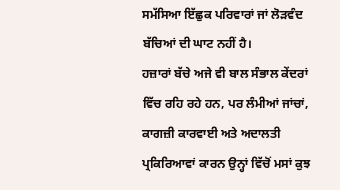ਸਮੱਸਿਆ ਇੱਛੁਕ ਪਰਿਵਾਰਾਂ ਜਾਂ ਲੋੜਵੰਦ ਬੱਚਿਆਂ ਦੀ ਘਾਟ ਨਹੀਂ ਹੈ।
ਹਜ਼ਾਰਾਂ ਬੱਚੇ ਅਜੇ ਵੀ ਬਾਲ ਸੰਭਾਲ ਕੇਂਦਰਾਂ ਵਿੱਚ ਰਹਿ ਰਹੇ ਹਨ, ਪਰ ਲੰਮੀਆਂ ਜਾਂਚਾਂ, ਕਾਗਜ਼ੀ ਕਾਰਵਾਈ ਅਤੇ ਅਦਾਲਤੀ ਪ੍ਰਕਿਰਿਆਵਾਂ ਕਾਰਨ ਉਨ੍ਹਾਂ ਵਿੱਚੋਂ ਮਸਾਂ ਕੁਝ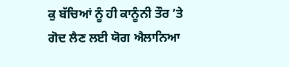ਕੁ ਬੱਚਿਆਂ ਨੂੰ ਹੀ ਕਾਨੂੰਨੀ ਤੌਰ ’ਤੇ ਗੋਦ ਲੈਣ ਲਈ ਯੋਗ ਐਲਾਨਿਆ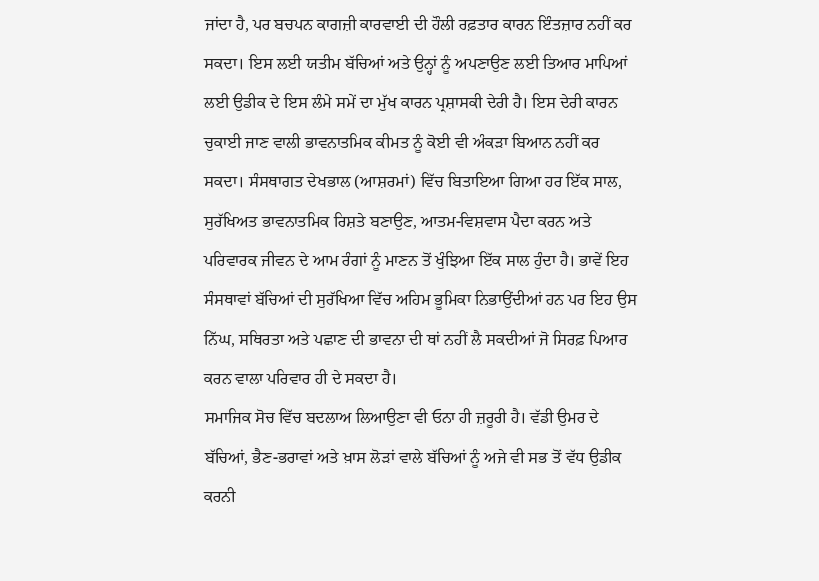ਜਾਂਦਾ ਹੈ, ਪਰ ਬਚਪਨ ਕਾਗਜ਼ੀ ਕਾਰਵਾਈ ਦੀ ਹੌਲੀ ਰਫ਼ਤਾਰ ਕਾਰਨ ਇੰਤਜ਼ਾਰ ਨਹੀਂ ਕਰ ਸਕਦਾ। ਇਸ ਲਈ ਯਤੀਮ ਬੱਚਿਆਂ ਅਤੇ ਉਨ੍ਹਾਂ ਨੂੰ ਅਪਣਾਉਣ ਲਈ ਤਿਆਰ ਮਾਪਿਆਂ ਲਈ ਉਡੀਕ ਦੇ ਇਸ ਲੰਮੇ ਸਮੇਂ ਦਾ ਮੁੱਖ ਕਾਰਨ ਪ੍ਰਸ਼ਾਸਕੀ ਦੇਰੀ ਹੈ। ਇਸ ਦੇਰੀ ਕਾਰਨ ਚੁਕਾਈ ਜਾਣ ਵਾਲੀ ਭਾਵਨਾਤਮਿਕ ਕੀਮਤ ਨੂੰ ਕੋਈ ਵੀ ਅੰਕੜਾ ਬਿਆਨ ਨਹੀਂ ਕਰ ਸਕਦਾ। ਸੰਸਥਾਗਤ ਦੇਖਭਾਲ (ਆਸ਼ਰਮਾਂ) ਵਿੱਚ ਬਿਤਾਇਆ ਗਿਆ ਹਰ ਇੱਕ ਸਾਲ, ਸੁਰੱਖਿਅਤ ਭਾਵਨਾਤਮਿਕ ਰਿਸ਼ਤੇ ਬਣਾਉਣ, ਆਤਮ-ਵਿਸ਼ਵਾਸ ਪੈਦਾ ਕਰਨ ਅਤੇ ਪਰਿਵਾਰਕ ਜੀਵਨ ਦੇ ਆਮ ਰੰਗਾਂ ਨੂੰ ਮਾਣਨ ਤੋਂ ਖੁੰਝਿਆ ਇੱਕ ਸਾਲ ਹੁੰਦਾ ਹੈ। ਭਾਵੇਂ ਇਹ ਸੰਸਥਾਵਾਂ ਬੱਚਿਆਂ ਦੀ ਸੁਰੱਖਿਆ ਵਿੱਚ ਅਹਿਮ ਭੂਮਿਕਾ ਨਿਭਾਉਂਦੀਆਂ ਹਨ ਪਰ ਇਹ ਉਸ ਨਿੱਘ, ਸਥਿਰਤਾ ਅਤੇ ਪਛਾਣ ਦੀ ਭਾਵਨਾ ਦੀ ਥਾਂ ਨਹੀਂ ਲੈ ਸਕਦੀਆਂ ਜੋ ਸਿਰਫ਼ ਪਿਆਰ ਕਰਨ ਵਾਲਾ ਪਰਿਵਾਰ ਹੀ ਦੇ ਸਕਦਾ ਹੈ।
ਸਮਾਜਿਕ ਸੋਚ ਵਿੱਚ ਬਦਲਾਅ ਲਿਆਉਣਾ ਵੀ ਓਨਾ ਹੀ ਜ਼ਰੂਰੀ ਹੈ। ਵੱਡੀ ਉਮਰ ਦੇ ਬੱਚਿਆਂ, ਭੈਣ-ਭਰਾਵਾਂ ਅਤੇ ਖ਼ਾਸ ਲੋੜਾਂ ਵਾਲੇ ਬੱਚਿਆਂ ਨੂੰ ਅਜੇ ਵੀ ਸਭ ਤੋਂ ਵੱਧ ਉਡੀਕ ਕਰਨੀ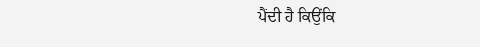ਪੈਂਦੀ ਹੈ ਕਿਉਂਕਿ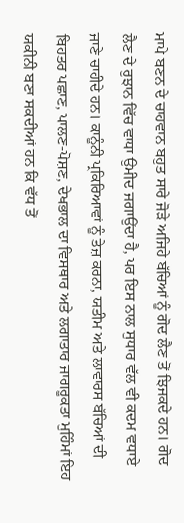ਮਾਪੇ ਬਣਨ ਦੇ ਚਾਹਵਾਨ ਬਹੁਤ ਸਾਰੇ ਜੋੜੇ ਅਜਿਹੇ ਬੱਚਿਆਂ ਨੂੰ ਗੋਦ ਲੈਣ ਤੋਂ ਝਿਜਕਦੇ ਹਨ। ਗੋਦ ਲੈਣ ਦੇ ਰੁਝਾਨ ਵਿੱਚ ਵਾਧਾ ਉਮੀਦ ਜਗਾਉਂਦਾ ਹੈ, ਪਰ ਇਸ ਨਾਲ ਸੁਧਾਰ ਵੱਲ ਵੀ ਕਦਮ ਵਧਾਏ ਜਾਣੇ ਚਾਹੀਦੇ ਹਨ। ਕਾਨੂੰਨੀ ਪ੍ਰਕਿਰਿਆਵਾਂ ਨੂੰ ਤੇਜ਼ ਕਰਨਾ, ਯਤੀਮ ਅਤੇ ਲਾਵਾਰਸ ਬੱਚਿਆਂ ਦੀ ਬਿਹਤਰ ਪਛਾਣ, ਪਾਲਣ-ਪੋਸ਼ਣ, ਦੇਖਭਾਲ ਦਾ ਵਿਸਥਾਰ ਅਤੇ ਲਗਾਤਾਰ ਜਾਗਰੂਕਤਾ ਮੁਹਿੰਮਾਂ ਇਹ ਯਕੀਨੀ ਬਣਾ ਸਕਦੀਆਂ ਹਨ ਕਿ ਵੱਧ ਤੋਂ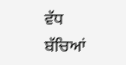ਵੱਧ ਬੱਚਿਆਂ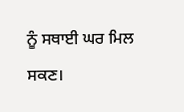ਨੂੰ ਸਥਾਈ ਘਰ ਮਿਲ ਸਕਣ।